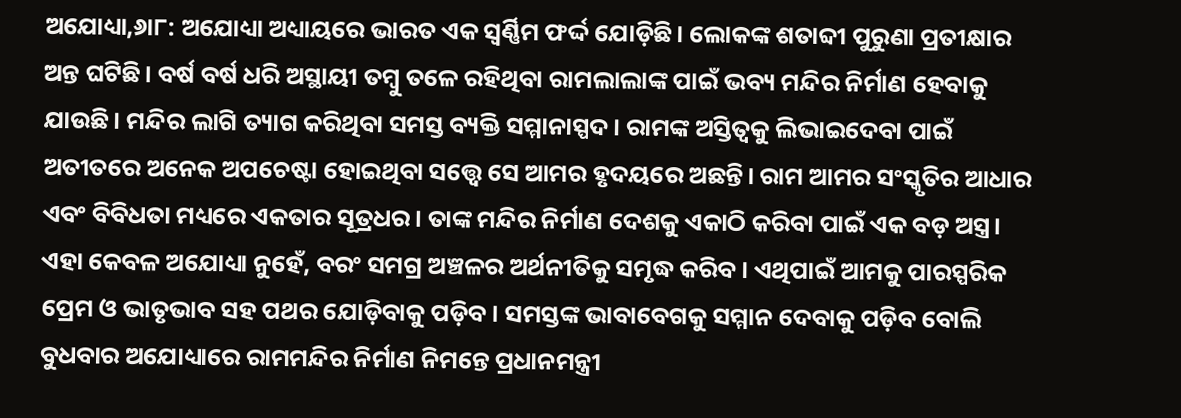ଅଯୋଧ୍ୟା,୬ା୮: ଅଯୋଧ୍ୟା ଅଧ୍ୟାୟରେ ଭାରତ ଏକ ସ୍ବର୍ଣ୍ଣିମ ଫର୍ଦ୍ଦ ଯୋଡ଼ିଛି। ଲୋକଙ୍କ ଶତାବ୍ଦୀ ପୁରୁଣା ପ୍ରତୀକ୍ଷାର ଅନ୍ତ ଘଟିଛି। ବର୍ଷ ବର୍ଷ ଧରି ଅସ୍ଥାୟୀ ତମ୍ବୁ ତଳେ ରହିଥିବା ରାମଲାଲାଙ୍କ ପାଇଁ ଭବ୍ୟ ମନ୍ଦିର ନିର୍ମାଣ ହେବାକୁ ଯାଉଛି। ମନ୍ଦିର ଲାଗି ତ୍ୟାଗ କରିଥିବା ସମସ୍ତ ବ୍ୟକ୍ତି ସମ୍ମାନାସ୍ପଦ। ରାମଙ୍କ ଅସ୍ତିତ୍ୱକୁ ଲିଭାଇଦେବା ପାଇଁ ଅତୀତରେ ଅନେକ ଅପଚେଷ୍ଟା ହୋଇଥିବା ସତ୍ତ୍ୱେ ସେ ଆମର ହୃଦୟରେ ଅଛନ୍ତି। ରାମ ଆମର ସଂସ୍କୃତିର ଆଧାର ଏବଂ ବିବିଧତା ମଧ୍ୟରେ ଏକତାର ସୂତ୍ରଧର। ତାଙ୍କ ମନ୍ଦିର ନିର୍ମାଣ ଦେଶକୁ ଏକାଠି କରିବା ପାଇଁ ଏକ ବଡ଼ ଅସ୍ତ୍ର। ଏହା କେବଳ ଅଯୋଧ୍ୟା ନୁହେଁ, ବରଂ ସମଗ୍ର ଅଞ୍ଚଳର ଅର୍ଥନୀତିକୁ ସମୃଦ୍ଧ କରିବ। ଏଥିପାଇଁ ଆମକୁ ପାରସ୍ପରିକ ପ୍ରେମ ଓ ଭାତୃଭାବ ସହ ପଥର ଯୋଡ଼ିବାକୁ ପଡ଼ିବ। ସମସ୍ତଙ୍କ ଭାବାବେଗକୁ ସମ୍ମାନ ଦେବାକୁ ପଡ଼ିବ ବୋଲି ବୁଧବାର ଅଯୋଧ୍ୟାରେ ରାମମନ୍ଦିର ନିର୍ମାଣ ନିମନ୍ତେ ପ୍ରଧାନମନ୍ତ୍ରୀ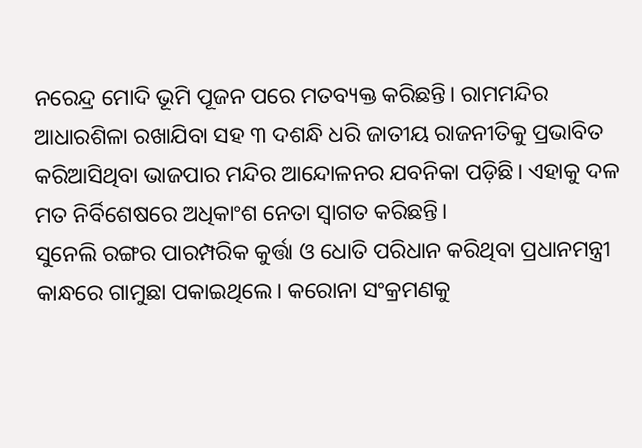ନରେନ୍ଦ୍ର ମୋଦି ଭୂମି ପୂଜନ ପରେ ମତବ୍ୟକ୍ତ କରିଛନ୍ତି। ରାମମନ୍ଦିର ଆଧାରଶିଳା ରଖାଯିବା ସହ ୩ ଦଶନ୍ଧି ଧରି ଜାତୀୟ ରାଜନୀତିକୁ ପ୍ରଭାବିତ କରିଆସିଥିବା ଭାଜପାର ମନ୍ଦିର ଆନ୍ଦୋଳନର ଯବନିକା ପଡ଼ିଛି। ଏହାକୁ ଦଳ ମତ ନିର୍ବିଶେଷରେ ଅଧିକାଂଶ ନେତା ସ୍ବାଗତ କରିଛନ୍ତି।
ସୁନେଲି ରଙ୍ଗର ପାରମ୍ପରିକ କୁର୍ତ୍ତା ଓ ଧୋତି ପରିଧାନ କରିଥିବା ପ୍ରଧାନମନ୍ତ୍ରୀ କାନ୍ଧରେ ଗାମୁଛା ପକାଇଥିଲେ। କରୋନା ସଂକ୍ରମଣକୁ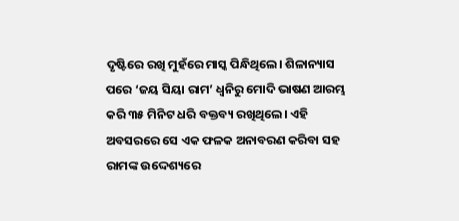ଦୃଷ୍ଟିରେ ରଖି ମୁହଁରେ ମାସ୍କ ପିନ୍ଧିଥିଲେ। ଶିଳାନ୍ୟାସ ପରେ ‘ଜୟ ସିୟା ରାମ’ ଧ୍ୱନିରୁ ମୋଦି ଭାଷଣ ଆରମ୍ଭ କରି ୩୫ ମିନିଟ ଧରି ବକ୍ତବ୍ୟ ରଖିଥିଲେ। ଏହି ଅବସରରେ ସେ ଏକ ଫଳକ ଅନାବରଣ କରିବା ସହ ରାମଙ୍କ ଉଦ୍ଦେଶ୍ୟରେ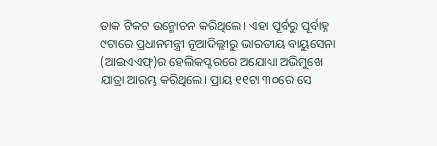ଡାକ ଟିକଟ ଉନ୍ମୋଚନ କରିଥିଲେ। ଏହା ପୂର୍ବରୁ ପୂର୍ବାହ୍ନ ୯ଟାରେ ପ୍ରଧାନମନ୍ତ୍ରୀ ନୂଆଦିଲ୍ଲୀରୁ ଭାରତୀୟ ବାୟୁସେନା (ଆଇଏଏଫ୍)ର ହେଲିକପ୍ଟରରେ ଅଯୋଧ୍ୟା ଅଭିମୁଖେ ଯାତ୍ରା ଆରମ୍ଭ କରିଥିଲେ। ପ୍ରାୟ ୧୧ଟା ୩୦ରେ ସେ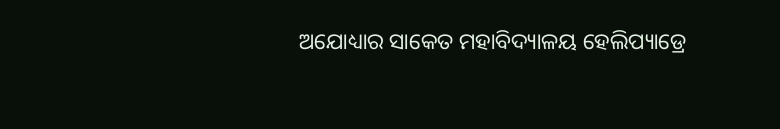ଅଯୋଧ୍ୟାର ସାକେତ ମହାବିଦ୍ୟାଳୟ ହେଲିପ୍ୟାଡ୍ରେ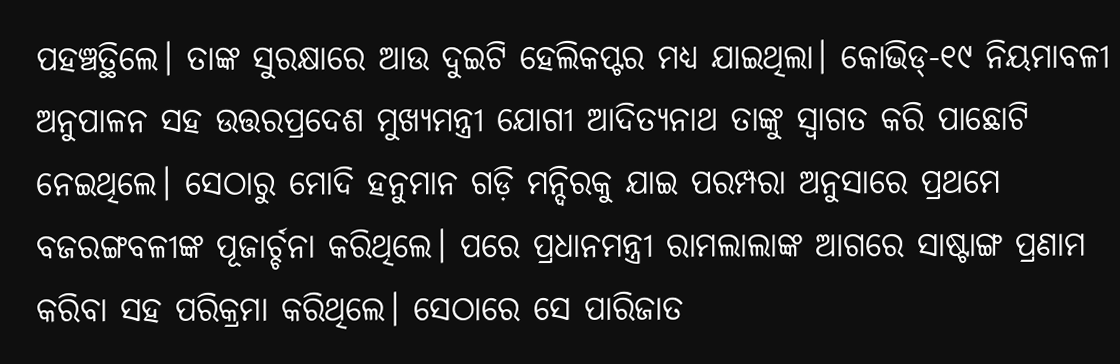ପହଞ୍ଚତ୍ଥିଲେ। ତାଙ୍କ ସୁରକ୍ଷାରେ ଆଉ ଦୁଇଟି ହେଲିକପ୍ଟର ମଧ୍ୟ ଯାଇଥିଲା। କୋଭିଡ୍-୧୯ ନିୟମାବଳୀ ଅନୁପାଳନ ସହ ଉତ୍ତରପ୍ରଦେଶ ମୁଖ୍ୟମନ୍ତ୍ରୀ ଯୋଗୀ ଆଦିତ୍ୟନାଥ ତାଙ୍କୁ ସ୍ବାଗତ କରି ପାଛୋଟି ନେଇଥିଲେ। ସେଠାରୁ ମୋଦି ହନୁମାନ ଗଡ଼ି ମନ୍ଦିରକୁ ଯାଇ ପରମ୍ପରା ଅନୁସାରେ ପ୍ରଥମେ ବଜରଙ୍ଗବଳୀଙ୍କ ପୂଜାର୍ଚ୍ଚନା କରିଥିଲେ। ପରେ ପ୍ରଧାନମନ୍ତ୍ରୀ ରାମଲାଲାଙ୍କ ଆଗରେ ସାଷ୍ଟାଙ୍ଗ ପ୍ରଣାମ କରିବା ସହ ପରିକ୍ରମା କରିଥିଲେ। ସେଠାରେ ସେ ପାରିଜାତ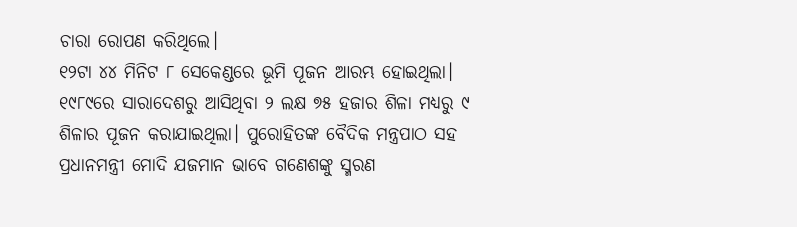ଚାରା ରୋପଣ କରିଥିଲେ।
୧୨ଟା ୪୪ ମିନିଟ ୮ ସେକେଣ୍ଡରେ ଭୂମି ପୂଜନ ଆରମ୍ଭ ହୋଇଥିଲା। ୧୯୮୯ରେ ସାରାଦେଶରୁ ଆସିଥିବା ୨ ଲକ୍ଷ ୭୫ ହଜାର ଶିଳା ମଧ୍ୟରୁ ୯ ଶିଳାର ପୂଜନ କରାଯାଇଥିଲା। ପୁରୋହିତଙ୍କ ବୈଦିକ ମନ୍ତ୍ରପାଠ ସହ ପ୍ରଧାନମନ୍ତ୍ରୀ ମୋଦି ଯଜମାନ ଭାବେ ଗଣେଶଙ୍କୁ ସ୍ମରଣ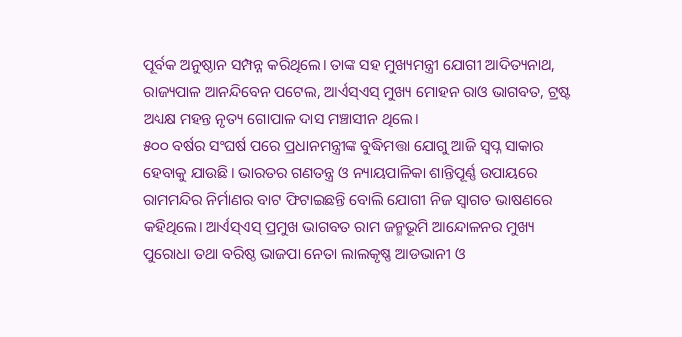ପୂର୍ବକ ଅନୁଷ୍ଠାନ ସମ୍ପନ୍ନ କରିଥିଲେ। ତାଙ୍କ ସହ ମୁଖ୍ୟମନ୍ତ୍ରୀ ଯୋଗୀ ଆଦିତ୍ୟନାଥ, ରାଜ୍ୟପାଳ ଆନନ୍ଦିବେନ ପଟେଲ, ଆର୍ଏସ୍ଏସ୍ ମୁଖ୍ୟ ମୋହନ ରାଓ ଭାଗବତ, ଟ୍ରଷ୍ଟ ଅଧ୍ୟକ୍ଷ ମହନ୍ତ ନୃତ୍ୟ ଗୋପାଳ ଦାସ ମଞ୍ଚାସୀନ ଥିଲେ।
୫୦୦ ବର୍ଷର ସଂଘର୍ଷ ପରେ ପ୍ରଧାନମନ୍ତ୍ରୀଙ୍କ ବୁଦ୍ଧିମତ୍ତା ଯୋଗୁ ଆଜି ସ୍ବପ୍ନ ସାକାର ହେବାକୁ ଯାଉଛି। ଭାରତର ଗଣତନ୍ତ୍ର ଓ ନ୍ୟାୟପାଳିକା ଶାନ୍ତିପୂର୍ଣ୍ଣ ଉପାୟରେ ରାମମନ୍ଦିର ନିର୍ମାଣର ବାଟ ଫିଟାଇଛନ୍ତି ବୋଲି ଯୋଗୀ ନିଜ ସ୍ବାଗତ ଭାଷଣରେ କହିଥିଲେ। ଆର୍ଏସ୍ଏସ୍ ପ୍ରମୁଖ ଭାଗବତ ରାମ ଜନ୍ମଭୂମି ଆନ୍ଦୋଳନର ମୁଖ୍ୟ ପୁରୋଧା ତଥା ବରିଷ୍ଠ ଭାଜପା ନେତା ଲାଲକୃଷ୍ଣ ଆଡଭାନୀ ଓ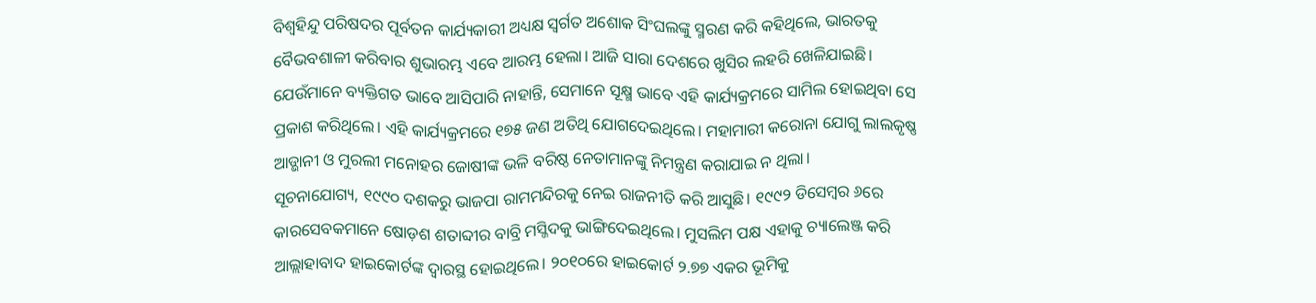ବିଶ୍ୱହିନ୍ଦୁ ପରିଷଦର ପୂର୍ବତନ କାର୍ଯ୍ୟକାରୀ ଅଧ୍ୟକ୍ଷ ସ୍ବର୍ଗତ ଅଶୋକ ସିଂଘଲଙ୍କୁ ସ୍ମରଣ କରି କହିଥିଲେ, ଭାରତକୁ ବୈଭବଶାଳୀ କରିବାର ଶୁଭାରମ୍ଭ ଏବେ ଆରମ୍ଭ ହେଲା। ଆଜି ସାରା ଦେଶରେ ଖୁସିର ଲହରି ଖେଳିଯାଇଛି। ଯେଉଁମାନେ ବ୍ୟକ୍ତିଗତ ଭାବେ ଆସିପାରି ନାହାନ୍ତି, ସେମାନେ ସୂକ୍ଷ୍ମ ଭାବେ ଏହି କାର୍ଯ୍ୟକ୍ରମରେ ସାମିଲ ହୋଇଥିବା ସେ ପ୍ରକାଶ କରିଥିଲେ। ଏହି କାର୍ଯ୍ୟକ୍ରମରେ ୧୭୫ ଜଣ ଅତିଥି ଯୋଗଦେଇଥିଲେ। ମହାମାରୀ କରୋନା ଯୋଗୁ ଲାଲକୃଷ୍ଣ ଆଡ୍ଭାନୀ ଓ ମୁରଲୀ ମନୋହର ଜୋଷୀଙ୍କ ଭଳି ବରିଷ୍ଠ ନେତାମାନଙ୍କୁ ନିମନ୍ତ୍ରଣ କରାଯାଇ ନ ଥିଲା।
ସୂଚନାଯୋଗ୍ୟ, ୧୯୯୦ ଦଶକରୁ ଭାଜପା ରାମମନ୍ଦିରକୁ ନେଇ ରାଜନୀତି କରି ଆସୁଛି। ୧୯୯୨ ଡିସେମ୍ବର ୬ରେ କାରସେବକମାନେ ଷୋଡ଼ଶ ଶତାବ୍ଦୀର ବାବ୍ରି ମସ୍ଜିଦକୁ ଭାଙ୍ଗିଦେଇଥିଲେ। ମୁସଲିମ ପକ୍ଷ ଏହାକୁ ଚ୍ୟାଲେଞ୍ଜ କରି ଆଲ୍ଲାହାବାଦ ହାଇକୋର୍ଟଙ୍କ ଦ୍ୱାରସ୍ଥ ହୋଇଥିଲେ। ୨୦୧୦ରେ ହାଇକୋର୍ଟ ୨.୭୭ ଏକର ଭୂମିକୁ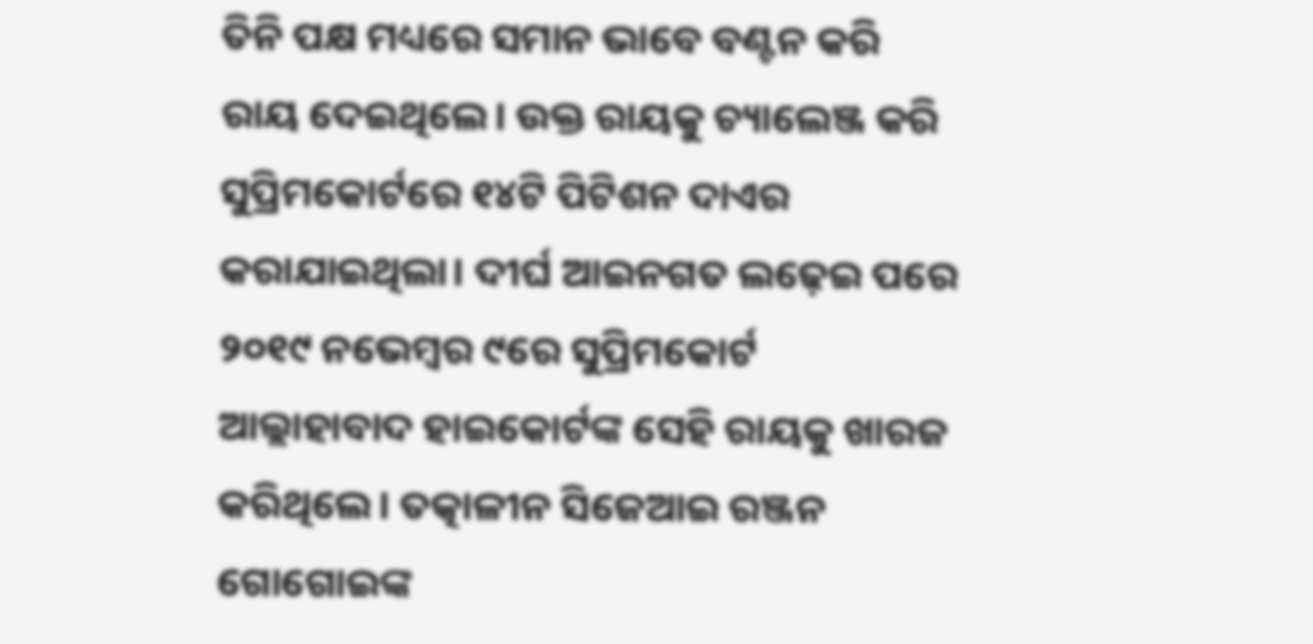ତିନି ପକ୍ଷ ମଧ୍ୟରେ ସମାନ ଭାବେ ବଣ୍ଟନ କରି ରାୟ ଦେଇଥିଲେ। ଉକ୍ତ ରାୟକୁ ଚ୍ୟାଲେଞ୍ଜ କରି ସୁପ୍ରିମକୋର୍ଟରେ ୧୪ଟି ପିଟିଶନ ଦାଏର କରାଯାଇଥିଲା। ଦୀର୍ଘ ଆଇନଗତ ଲଢ଼େଇ ପରେ ୨୦୧୯ ନଭେମ୍ବର ୯ରେ ସୁପ୍ରିମକୋର୍ଟ ଆଲ୍ଲାହାବାଦ ହାଇକୋର୍ଟଙ୍କ ସେହି ରାୟକୁ ଖାରଜ କରିଥିଲେ। ତତ୍କାଳୀନ ସିଜେଆଇ ରଞ୍ଜନ ଗୋଗୋଇଙ୍କ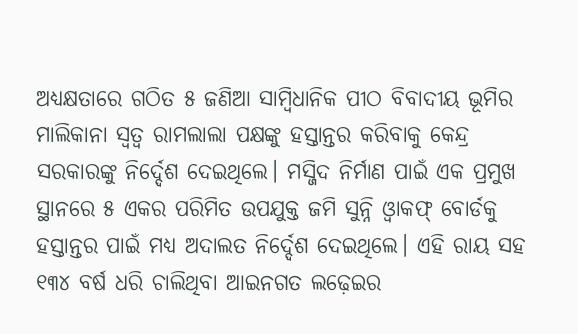ଅଧ୍ୟକ୍ଷତାରେ ଗଠିତ ୫ ଜଣିଆ ସାମ୍ବିଧାନିକ ପୀଠ ବିବାଦୀୟ ଭୂମିର ମାଲିକାନା ସ୍ବତ୍ୱ ରାମଲାଲା ପକ୍ଷଙ୍କୁ ହସ୍ତାନ୍ତର କରିବାକୁ କେନ୍ଦ୍ର ସରକାରଙ୍କୁ ନିର୍ଦ୍ଦେଶ ଦେଇଥିଲେ। ମସ୍ଜିଦ ନିର୍ମାଣ ପାଇଁ ଏକ ପ୍ରମୁଖ ସ୍ଥାନରେ ୫ ଏକର ପରିମିତ ଉପଯୁକ୍ତ ଜମି ସୁନ୍ନି ଓ୍ବାକଫ୍ ବୋର୍ଡକୁ ହସ୍ତାନ୍ତର ପାଇଁ ମଧ୍ୟ ଅଦାଲତ ନିର୍ଦ୍ଦେଶ ଦେଇଥିଲେ। ଏହି ରାୟ ସହ ୧୩୪ ବର୍ଷ ଧରି ଚାଲିଥିବା ଆଇନଗତ ଲଢ଼େଇର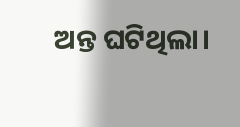ଅନ୍ତ ଘଟିଥିଲା।